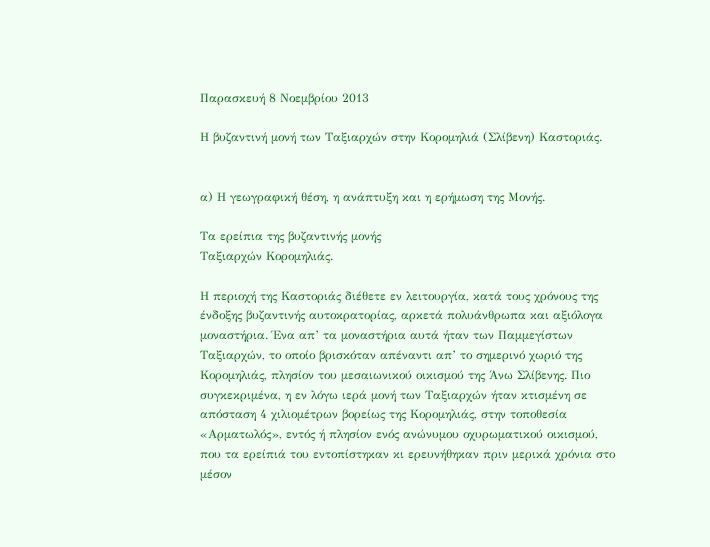Παρασκευή 8 Νοεμβρίου 2013

Η βυζαντινή μονή των Ταξιαρχών στην Κορομηλιά (Σλίβενη) Καστοριάς.


α) Η γεωγραφική θέση, η ανάπτυξη και η ερήμωση της Μονής.

Τα ερείπια της βυζαντινής μονής
Ταξιαρχών Κορομηλιάς.

Η περιοχή της Καστοριάς διέθετε εν λειτουργία, κατά τους χρόνους της ένδοξης βυζαντινής αυτοκρατορίας, αρκετά πολυάνθρωπα και αξιόλογα μοναστήρια. Ένα απ’ τα μοναστήρια αυτά ήταν των Παμμεγίστων Ταξιαρχών, το οποίο βρισκόταν απέναντι απ’ το σημερινό χωριό της Κορομηλιάς, πλησίον του μεσαιωνικού οικισμού της Άνω Σλίβενης. Πιο συγκεκριμένα, η εν λόγω ιερά μονή των Ταξιαρχών ήταν κτισμένη σε απόσταση 4 χιλιομέτρων βορείως της Κορομηλιάς, στην τοποθεσία «Αρματωλός», εντός ή πλησίον ενός ανώνυμου οχυρωματικού οικισμού, που τα ερείπιά του εντοπίστηκαν κι ερευνήθηκαν πριν μερικά χρόνια στο μέσον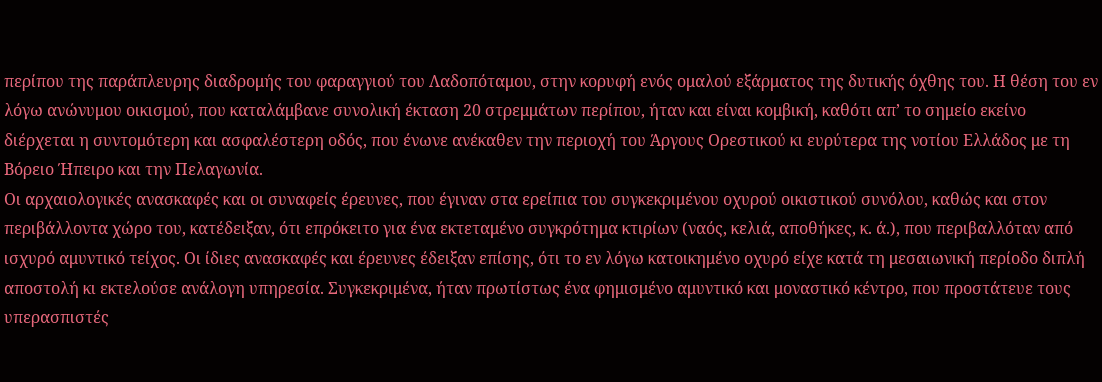περίπου της παράπλευρης διαδρομής του φαραγγιού του Λαδοπόταμου, στην κορυφή ενός ομαλού εξάρματος της δυτικής όχθης του. Η θέση του εν λόγω ανώνυμου οικισμού, που καταλάμβανε συνολική έκταση 20 στρεμμάτων περίπου, ήταν και είναι κομβική, καθότι απ’ το σημείο εκείνο διέρχεται η συντομότερη και ασφαλέστερη οδός, που ένωνε ανέκαθεν την περιοχή του Άργους Ορεστικού κι ευρύτερα της νοτίου Ελλάδος με τη Βόρειο Ήπειρο και την Πελαγωνία.
Οι αρχαιολογικές ανασκαφές και οι συναφείς έρευνες, που έγιναν στα ερείπια του συγκεκριμένου οχυρού οικιστικού συνόλου, καθώς και στον περιβάλλοντα χώρο του, κατέδειξαν, ότι επρόκειτο για ένα εκτεταμένο συγκρότημα κτιρίων (ναός, κελιά, αποθήκες, κ. ά.), που περιβαλλόταν από ισχυρό αμυντικό τείχος. Οι ίδιες ανασκαφές και έρευνες έδειξαν επίσης, ότι το εν λόγω κατοικημένο οχυρό είχε κατά τη μεσαιωνική περίοδο διπλή αποστολή κι εκτελούσε ανάλογη υπηρεσία. Συγκεκριμένα, ήταν πρωτίστως ένα φημισμένο αμυντικό και μοναστικό κέντρο, που προστάτευε τους υπερασπιστές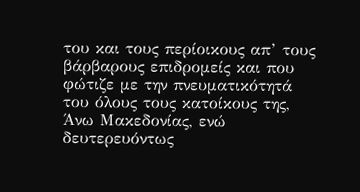του και τους περίοικους απ’ τους βάρβαρους επιδρομείς και που φώτιζε με την πνευματικότητά του όλους τους κατοίκους της, Άνω Μακεδονίας, ενώ δευτερευόντως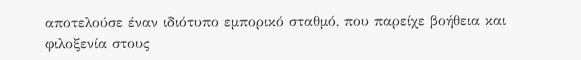αποτελούσε έναν ιδιότυπο εμπορικό σταθμό, που παρείχε βοήθεια και φιλοξενία στους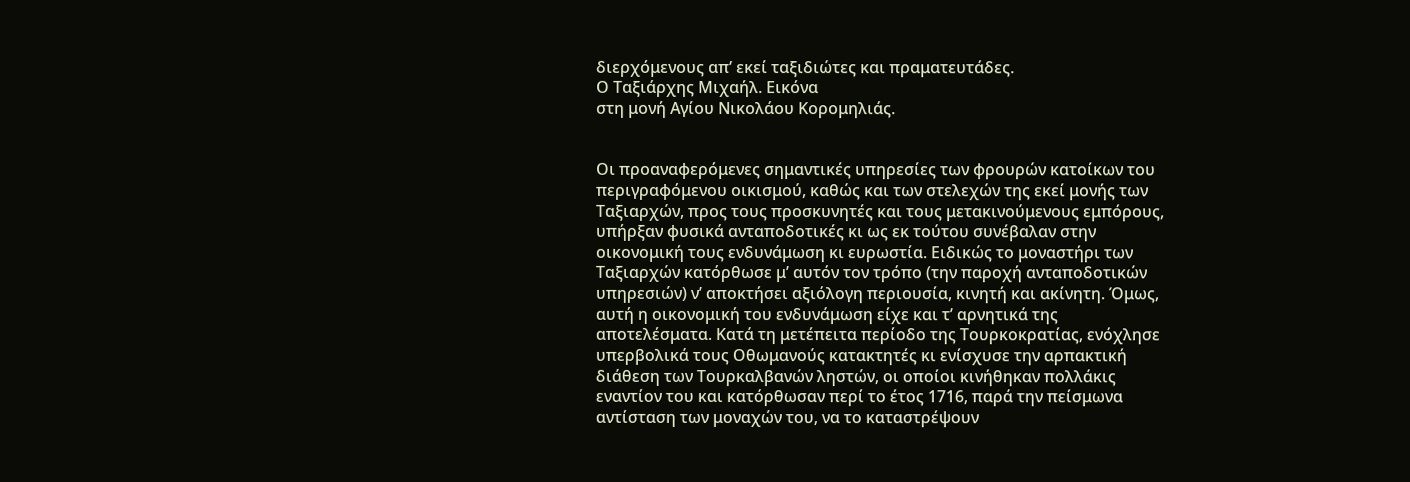διερχόμενους απ’ εκεί ταξιδιώτες και πραματευτάδες.
Ο Ταξιάρχης Μιχαήλ. Εικόνα
στη μονή Αγίου Νικολάου Κορομηλιάς.


Οι προαναφερόμενες σημαντικές υπηρεσίες των φρουρών κατοίκων του περιγραφόμενου οικισμού, καθώς και των στελεχών της εκεί μονής των Ταξιαρχών, προς τους προσκυνητές και τους μετακινούμενους εμπόρους, υπήρξαν φυσικά ανταποδοτικές κι ως εκ τούτου συνέβαλαν στην οικονομική τους ενδυνάμωση κι ευρωστία. Ειδικώς το μοναστήρι των Ταξιαρχών κατόρθωσε μ’ αυτόν τον τρόπο (την παροχή ανταποδοτικών υπηρεσιών) ν’ αποκτήσει αξιόλογη περιουσία, κινητή και ακίνητη. Όμως, αυτή η οικονομική του ενδυνάμωση είχε και τ’ αρνητικά της αποτελέσματα. Κατά τη μετέπειτα περίοδο της Τουρκοκρατίας, ενόχλησε υπερβολικά τους Οθωμανούς κατακτητές κι ενίσχυσε την αρπακτική διάθεση των Τουρκαλβανών ληστών, οι οποίοι κινήθηκαν πολλάκις εναντίον του και κατόρθωσαν περί το έτος 1716, παρά την πείσμωνα αντίσταση των μοναχών του, να το καταστρέψουν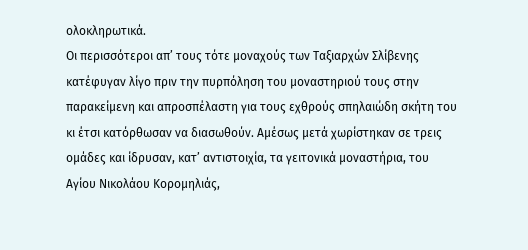ολοκληρωτικά.
Οι περισσότεροι απ’ τους τότε μοναχούς των Ταξιαρχών Σλίβενης κατέφυγαν λίγο πριν την πυρπόληση του μοναστηριού τους στην παρακείμενη και απροσπέλαστη για τους εχθρούς σπηλαιώδη σκήτη του κι έτσι κατόρθωσαν να διασωθούν. Αμέσως μετά χωρίστηκαν σε τρεις ομάδες και ίδρυσαν, κατ’ αντιστοιχία, τα γειτονικά μοναστήρια, του Αγίου Νικολάου Κορομηλιάς,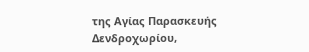της Αγίας Παρασκευής Δενδροχωρίου,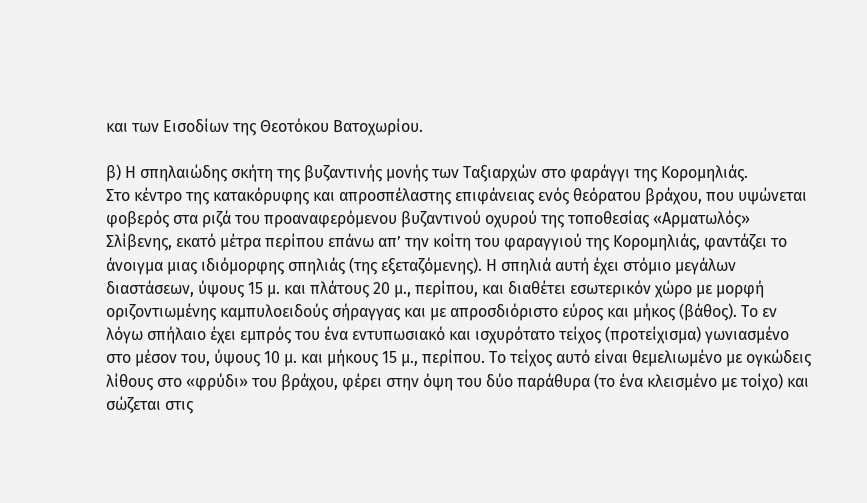και των Εισοδίων της Θεοτόκου Βατοχωρίου.

β) Η σπηλαιώδης σκήτη της βυζαντινής μονής των Ταξιαρχών στο φαράγγι της Κορομηλιάς.
Στο κέντρο της κατακόρυφης και απροσπέλαστης επιφάνειας ενός θεόρατου βράχου, που υψώνεται φοβερός στα ριζά του προαναφερόμενου βυζαντινού οχυρού της τοποθεσίας «Αρματωλός» Σλίβενης, εκατό μέτρα περίπου επάνω απ’ την κοίτη του φαραγγιού της Κορομηλιάς, φαντάζει το άνοιγμα μιας ιδιόμορφης σπηλιάς (της εξεταζόμενης). Η σπηλιά αυτή έχει στόμιο μεγάλων διαστάσεων, ύψους 15 μ. και πλάτους 20 μ., περίπου, και διαθέτει εσωτερικόν χώρο με μορφή οριζοντιωμένης καμπυλοειδούς σήραγγας και με απροσδιόριστο εύρος και μήκος (βάθος). Το εν λόγω σπήλαιο έχει εμπρός του ένα εντυπωσιακό και ισχυρότατο τείχος (προτείχισμα) γωνιασμένο στο μέσον του, ύψους 10 μ. και μήκους 15 μ., περίπου. Το τείχος αυτό είναι θεμελιωμένο με ογκώδεις λίθους στο «φρύδι» του βράχου, φέρει στην όψη του δύο παράθυρα (το ένα κλεισμένο με τοίχο) και σώζεται στις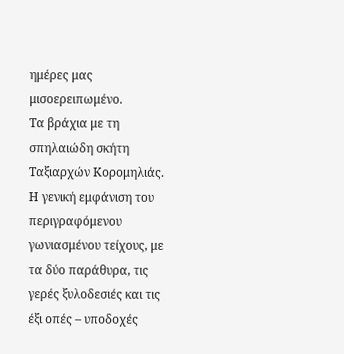ημέρες μας μισοερειπωμένο.
Τα βράχια με τη σπηλαιώδη σκήτη
Ταξιαρχών Κορομηλιάς.
Η γενική εμφάνιση του περιγραφόμενου γωνιασμένου τείχους, με τα δύο παράθυρα, τις γερές ξυλοδεσιές και τις έξι οπές – υποδοχές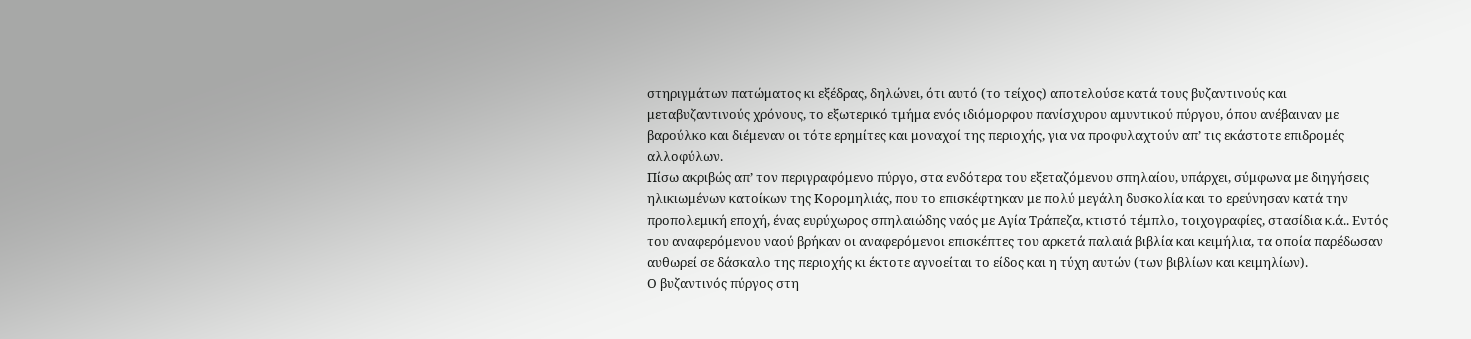στηριγμάτων πατώματος κι εξέδρας, δηλώνει, ότι αυτό (το τείχος) αποτελούσε κατά τους βυζαντινούς και μεταβυζαντινούς χρόνους, το εξωτερικό τμήμα ενός ιδιόμορφου πανίσχυρου αμυντικού πύργου, όπου ανέβαιναν με βαρούλκο και διέμεναν οι τότε ερημίτες και μοναχοί της περιοχής, για να προφυλαχτούν απ’ τις εκάστοτε επιδρομές αλλοφύλων.
Πίσω ακριβώς απ’ τον περιγραφόμενο πύργο, στα ενδότερα του εξεταζόμενου σπηλαίου, υπάρχει, σύμφωνα με διηγήσεις ηλικιωμένων κατοίκων της Κορομηλιάς, που το επισκέφτηκαν με πολύ μεγάλη δυσκολία και το ερεύνησαν κατά την προπολεμική εποχή, ένας ευρύχωρος σπηλαιώδης ναός με Αγία Τράπεζα, κτιστό τέμπλο, τοιχογραφίες, στασίδια κ.ά.. Εντός του αναφερόμενου ναού βρήκαν οι αναφερόμενοι επισκέπτες του αρκετά παλαιά βιβλία και κειμήλια, τα οποία παρέδωσαν αυθωρεί σε δάσκαλο της περιοχής κι έκτοτε αγνοείται το είδος και η τύχη αυτών (των βιβλίων και κειμηλίων).
Ο βυζαντινός πύργος στη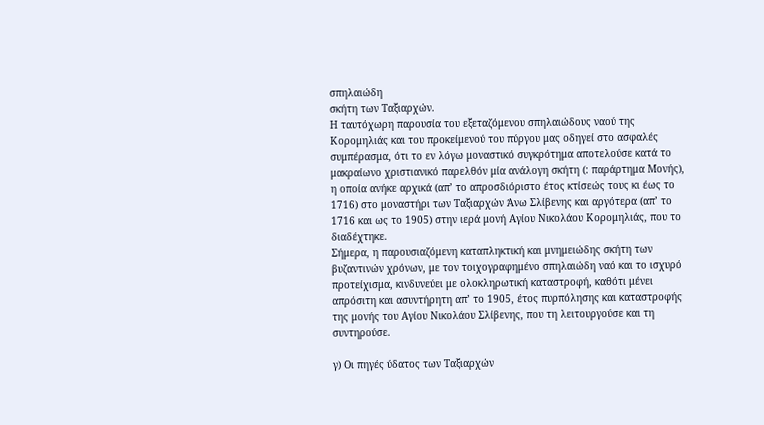σπηλαιώδη
σκήτη των Ταξιαρχών.
Η ταυτόχωρη παρουσία του εξεταζόμενου σπηλαιώδους ναού της Κορομηλιάς και του προκείμενού του πύργου μας οδηγεί στο ασφαλές συμπέρασμα, ότι το εν λόγω μοναστικό συγκρότημα αποτελούσε κατά το μακραίωνο χριστιανικό παρελθόν μία ανάλογη σκήτη (: παράρτημα Μονής), η οποία ανήκε αρχικά (απ’ το απροσδιόριστο έτος κτίσεώς τους κι έως το 1716) στο μοναστήρι των Ταξιαρχών Άνω Σλίβενης και αργότερα (απ’ το 1716 και ως το 1905) στην ιερά μονή Αγίου Νικολάου Κορομηλιάς, που το διαδέχτηκε.
Σήμερα, η παρουσιαζόμενη καταπληκτική και μνημειώδης σκήτη των βυζαντινών χρόνων, με τον τοιχογραφημένο σπηλαιώδη ναό και το ισχυρό προτείχισμα, κινδυνεύει με ολοκληρωτική καταστροφή, καθότι μένει απρόσιτη και ασυντήρητη απ’ το 1905, έτος πυρπόλησης και καταστροφής της μονής του Αγίου Νικολάου Σλίβενης, που τη λειτουργούσε και τη συντηρούσε.

γ) Οι πηγές ύδατος των Ταξιαρχών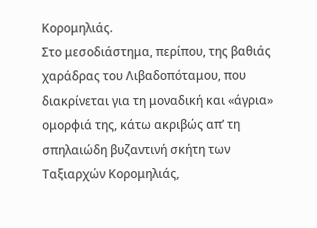Κορομηλιάς.
Στο μεσοδιάστημα, περίπου, της βαθιάς χαράδρας του Λιβαδοπόταμου, που διακρίνεται για τη μοναδική και «άγρια» ομορφιά της, κάτω ακριβώς απ’ τη σπηλαιώδη βυζαντινή σκήτη των Ταξιαρχών Κορομηλιάς,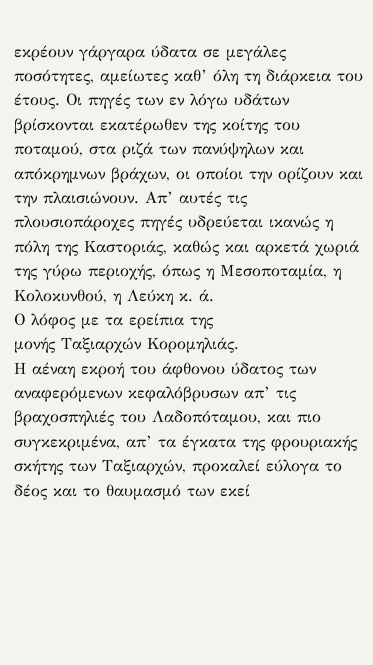εκρέουν γάργαρα ύδατα σε μεγάλες ποσότητες, αμείωτες καθ’ όλη τη διάρκεια του έτους. Οι πηγές των εν λόγω υδάτων βρίσκονται εκατέρωθεν της κοίτης του ποταμού, στα ριζά των πανύψηλων και απόκρημνων βράχων, οι οποίοι την ορίζουν και την πλαισιώνουν. Απ’ αυτές τις πλουσιοπάροχες πηγές υδρεύεται ικανώς η πόλη της Καστοριάς, καθώς και αρκετά χωριά της γύρω περιοχής, όπως η Μεσοποταμία, η Κολοκυνθού, η Λεύκη κ. ά.
Ο λόφος με τα ερείπια της
μονής Ταξιαρχών Κορομηλιάς.
Η αέναη εκροή του άφθονου ύδατος των αναφερόμενων κεφαλόβρυσων απ’ τις βραχοσπηλιές του Λαδοπόταμου, και πιο συγκεκριμένα, απ’ τα έγκατα της φρουριακής σκήτης των Ταξιαρχών, προκαλεί εύλογα το δέος και το θαυμασμό των εκεί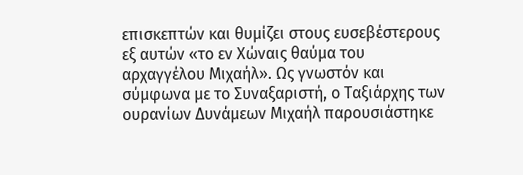επισκεπτών και θυμίζει στους ευσεβέστερους εξ αυτών «το εν Χώναις θαύμα του αρχαγγέλου Μιχαήλ». Ως γνωστόν και σύμφωνα με το Συναξαριστή, ο Ταξιάρχης των ουρανίων Δυνάμεων Μιχαήλ παρουσιάστηκε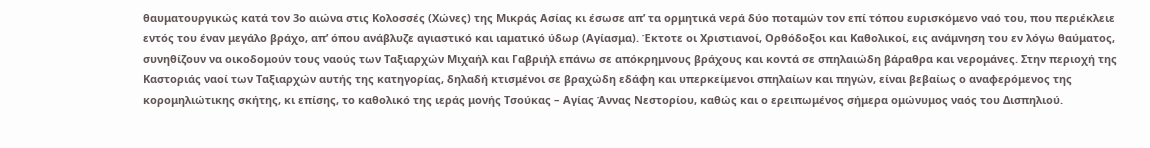θαυματουργικώς κατά τον 3ο αιώνα στις Κολοσσές (Χώνες) της Μικράς Ασίας κι έσωσε απ’ τα ορμητικά νερά δύο ποταμών τον επί τόπου ευρισκόμενο ναό του, που περιέκλειε εντός του έναν μεγάλο βράχο, απ’ όπου ανάβλυζε αγιαστικό και ιαματικό ύδωρ (Αγίασμα). Έκτοτε οι Χριστιανοί, Ορθόδοξοι και Καθολικοί, εις ανάμνηση του εν λόγω θαύματος, συνηθίζουν να οικοδομούν τους ναούς των Ταξιαρχών Μιχαήλ και Γαβριήλ επάνω σε απόκρημνους βράχους και κοντά σε σπηλαιώδη βάραθρα και νερομάνες. Στην περιοχή της Καστοριάς ναοί των Ταξιαρχών αυτής της κατηγορίας, δηλαδή κτισμένοι σε βραχώδη εδάφη και υπερκείμενοι σπηλαίων και πηγών, είναι βεβαίως ο αναφερόμενος της κορομηλιώτικης σκήτης, κι επίσης, το καθολικό της ιεράς μονής Τσούκας – Αγίας Άννας Νεστορίου, καθώς και ο ερειπωμένος σήμερα ομώνυμος ναός του Δισπηλιού.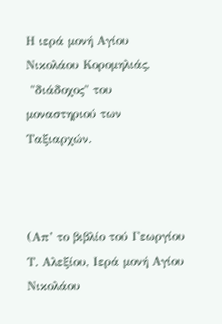Η ιερά μονή Αγίου Νικολάου Κορομηλιάς,
 "διάδοχος" του μοναστηριού των Ταξιαρχών.



(Απ’ το βιβλίο τού Γεωργίου Τ. Αλεξίου, Ιερά μονή Αγίου Νικολάου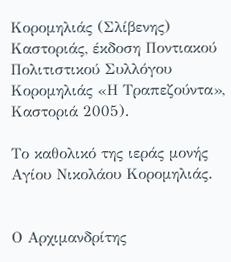Κορομηλιάς (Σλίβενης) Καστοριάς, έκδοση Ποντιακού Πολιτιστικού Συλλόγου Κορομηλιάς «Η Τραπεζούντα», Καστοριά 2005).

Το καθολικό της ιεράς μονής
Αγίου Νικολάου Κορομηλιάς.


Ο Αρχιμανδρίτης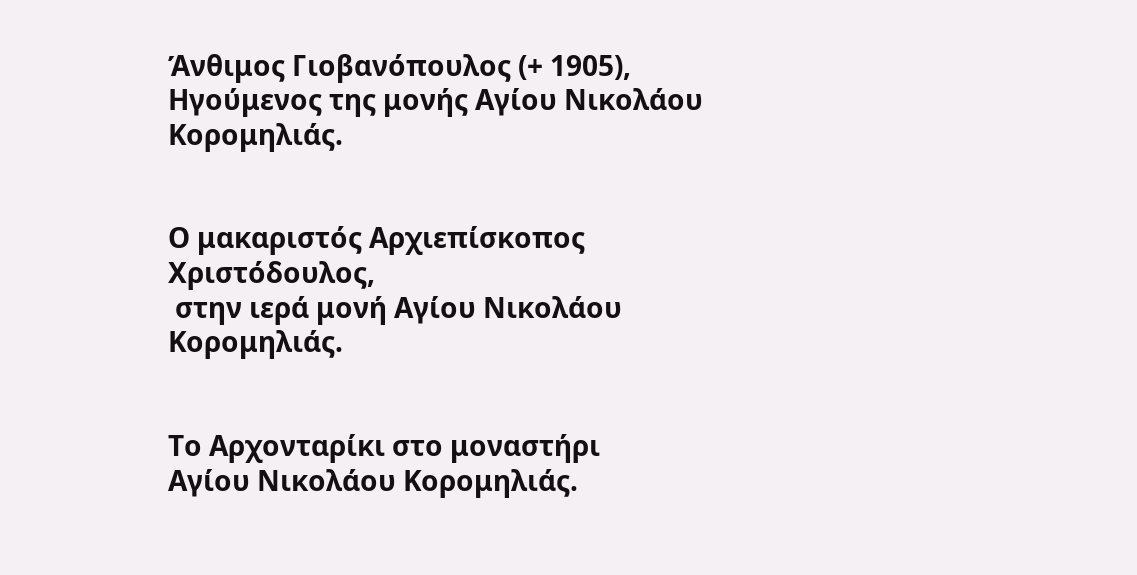Άνθιμος Γιοβανόπουλος (+ 1905),
Ηγούμενος της μονής Αγίου Νικολάου Κορομηλιάς.


Ο μακαριστός Αρχιεπίσκοπος Χριστόδουλος,
 στην ιερά μονή Αγίου Νικολάου Κορομηλιάς.


Το Αρχονταρίκι στο μοναστήρι
Αγίου Νικολάου Κορομηλιάς.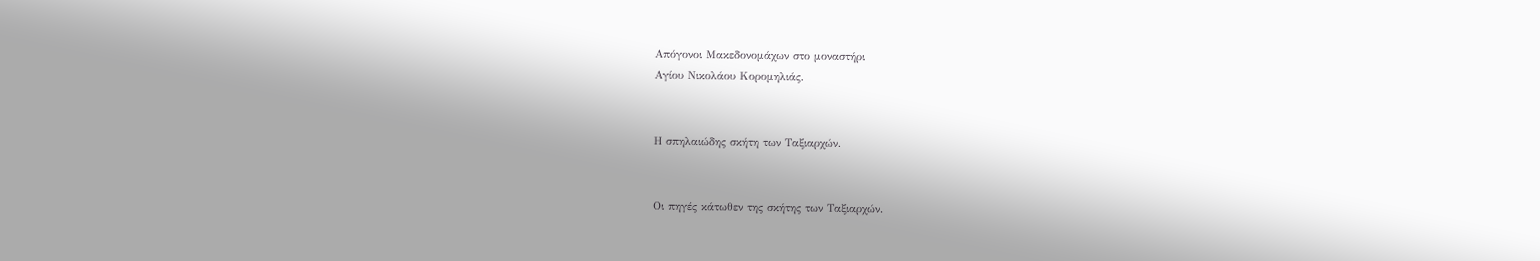Απόγονοι Μακεδονομάχων στο μοναστήρι
Αγίου Νικολάου Κορομηλιάς.


Η σπηλαιώδης σκήτη των Ταξιαρχών.


Οι πηγές κάτωθεν της σκήτης των Ταξιαρχών.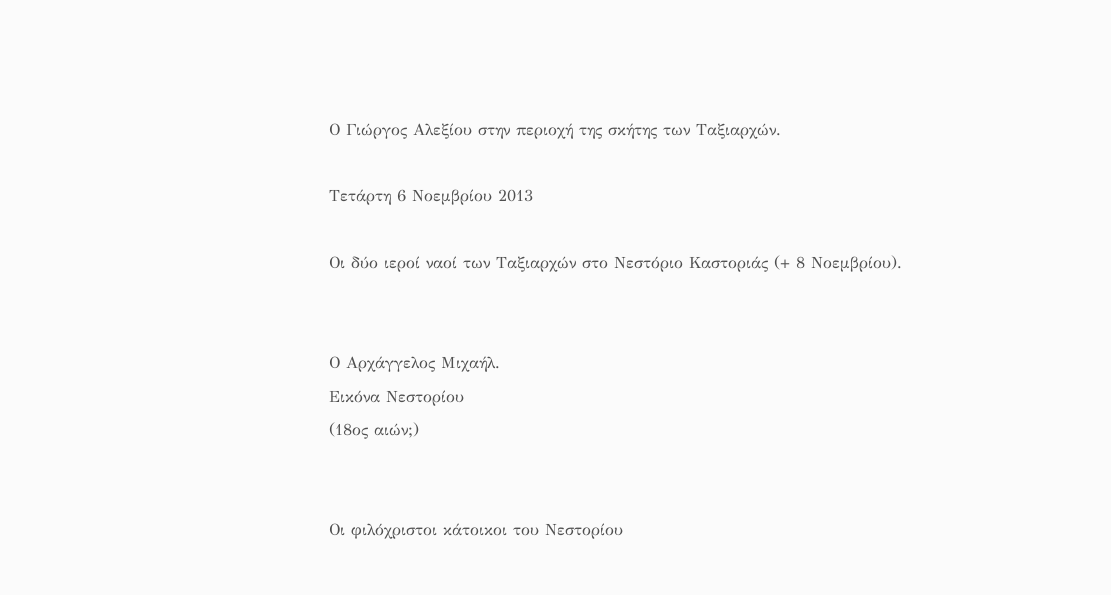Ο Γιώργος Αλεξίου στην περιοχή της σκήτης των Ταξιαρχών.

Τετάρτη 6 Νοεμβρίου 2013

Οι δύο ιεροί ναοί των Ταξιαρχών στο Νεστόριο Καστοριάς (+ 8 Νοεμβρίου).


Ο Αρχάγγελος Μιχαήλ.
Εικόνα Νεστορίου
(18ος αιών;)


Οι φιλόχριστοι κάτοικοι του Νεστορίου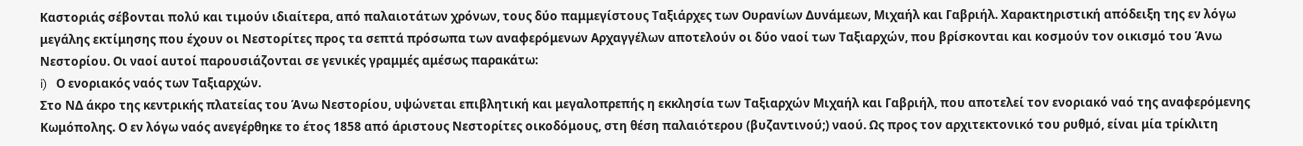Καστοριάς σέβονται πολύ και τιμούν ιδιαίτερα, από παλαιοτάτων χρόνων, τους δύο παμμεγίστους Ταξιάρχες των Ουρανίων Δυνάμεων, Μιχαήλ και Γαβριήλ. Χαρακτηριστική απόδειξη της εν λόγω μεγάλης εκτίμησης που έχουν οι Νεστορίτες προς τα σεπτά πρόσωπα των αναφερόμενων Αρχαγγέλων αποτελούν οι δύο ναοί των Ταξιαρχών, που βρίσκονται και κοσμούν τον οικισμό του Άνω Νεστορίου. Οι ναοί αυτοί παρουσιάζονται σε γενικές γραμμές αμέσως παρακάτω:
i)   Ο ενοριακός ναός των Ταξιαρχών.
Στο ΝΔ άκρο της κεντρικής πλατείας του Άνω Νεστορίου, υψώνεται επιβλητική και μεγαλοπρεπής η εκκλησία των Ταξιαρχών Μιχαήλ και Γαβριήλ, που αποτελεί τον ενοριακό ναό της αναφερόμενης Κωμόπολης. Ο εν λόγω ναός ανεγέρθηκε το έτος 1858 από άριστους Νεστορίτες οικοδόμους, στη θέση παλαιότερου (βυζαντινού;) ναού. Ως προς τον αρχιτεκτονικό του ρυθμό, είναι μία τρίκλιτη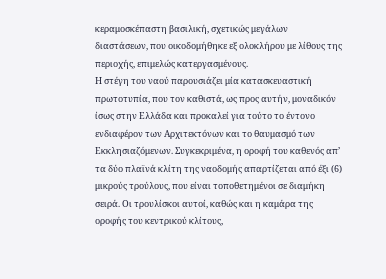κεραμοσκέπαστη βασιλική, σχετικώς μεγάλων διαστάσεων, που οικοδομήθηκε εξ ολοκλήρου με λίθους της περιοχής, επιμελώς κατεργασμένους.
Η στέγη του ναού παρουσιάζει μία κατασκευαστική πρωτοτυπία, που τον καθιστά, ως προς αυτήν, μοναδικόν ίσως στην Ελλάδα και προκαλεί για τούτο το έντονο ενδιαφέρον των Αρχιτεκτόνων και το θαυμασμό των Εκκλησιαζόμενων. Συγκεκριμένα, η οροφή του καθενός απ’ τα δύο πλαϊνά κλίτη της ναοδομής απαρτίζεται από έξι (6) μικρούς τρούλους, που είναι τοποθετημένοι σε διαμήκη σειρά. Οι τρουλίσκοι αυτοί, καθώς και η καμάρα της οροφής του κεντρικού κλίτους,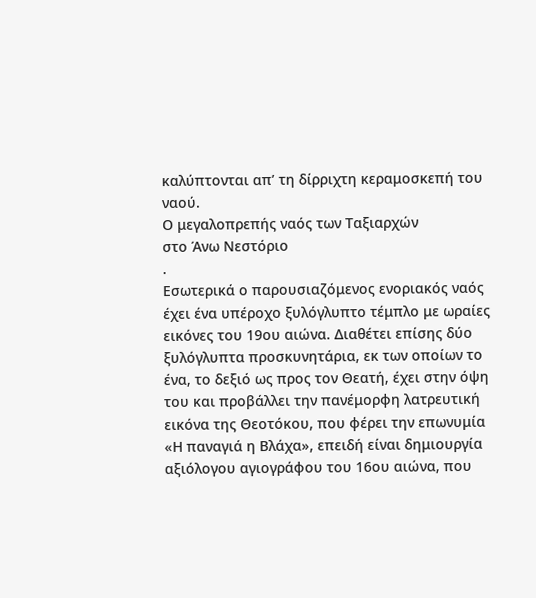καλύπτονται απ’ τη δίρριχτη κεραμοσκεπή του ναού.
Ο μεγαλοπρεπής ναός των Ταξιαρχών
στο Άνω Νεστόριο
.
Εσωτερικά ο παρουσιαζόμενος ενοριακός ναός έχει ένα υπέροχο ξυλόγλυπτο τέμπλο με ωραίες εικόνες του 19ου αιώνα. Διαθέτει επίσης δύο ξυλόγλυπτα προσκυνητάρια, εκ των οποίων το ένα, το δεξιό ως προς τον Θεατή, έχει στην όψη του και προβάλλει την πανέμορφη λατρευτική εικόνα της Θεοτόκου, που φέρει την επωνυμία «Η παναγιά η Βλάχα», επειδή είναι δημιουργία αξιόλογου αγιογράφου του 16ου αιώνα, που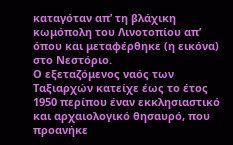καταγόταν απ’ τη βλάχικη κωμόπολη του Λινοτοπίου απ’ όπου και μεταφέρθηκε (η εικόνα) στο Νεστόριο.
Ο εξεταζόμενος ναός των Ταξιαρχών κατείχε έως το έτος 1950 περίπου έναν εκκλησιαστικό και αρχαιολογικό θησαυρό, που προανήκε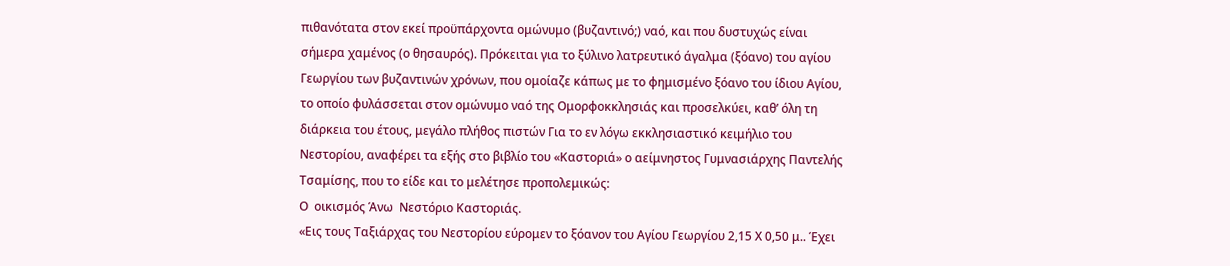πιθανότατα στον εκεί προϋπάρχοντα ομώνυμο (βυζαντινό;) ναό, και που δυστυχώς είναι σήμερα χαμένος (ο θησαυρός). Πρόκειται για το ξύλινο λατρευτικό άγαλμα (ξόανο) του αγίου Γεωργίου των βυζαντινών χρόνων, που ομοίαζε κάπως με το φημισμένο ξόανο του ίδιου Αγίου, το οποίο φυλάσσεται στον ομώνυμο ναό της Ομορφοκκλησιάς και προσελκύει, καθ’ όλη τη διάρκεια του έτους, μεγάλο πλήθος πιστών Για το εν λόγω εκκλησιαστικό κειμήλιο του Νεστορίου, αναφέρει τα εξής στο βιβλίο του «Καστοριά» ο αείμνηστος Γυμνασιάρχης Παντελής Τσαμίσης, που το είδε και το μελέτησε προπολεμικώς:
Ο  οικισμός Άνω  Νεστόριο Καστοριάς.
«Εις τους Ταξιάρχας του Νεστορίου εύρομεν το ξόανον του Αγίου Γεωργίου 2,15 Χ 0,50 μ.. Έχει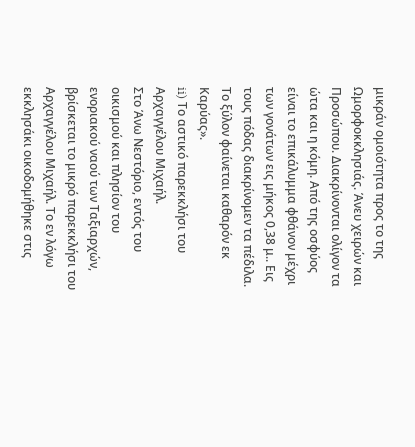μικράν ομοιότητα προς το της Ωμορφοκκλησιάς. Άνευ χειρών και Προσώπου. Διακρίνονται ολίγον τα ώτα και η κόμη. Από της οσφύος είναι το επικάλυμμα φθάνον μέχρι των γονάτων εις μήκος 0,38 μ.. Εις τους πόδας διακρίνομεν τα πέδιλα. Το ξύλον φαίνεται καθαρόν εκ Καρύας».
ii) Το αστικό παρεκκλήσι του Αρχαγγέλου Μιχαήλ.
Στο Άνω Νεστόριο, εντός του οικισμού και πλησίον του ενοριακού ναού των Ταξιαρχών, βρίσκεται το μικρό παρεκκλήσι του Αρχαγγέλου Μιχαήλ. Το εν λόγω εκκλησάκι οικοδομήθηκε στις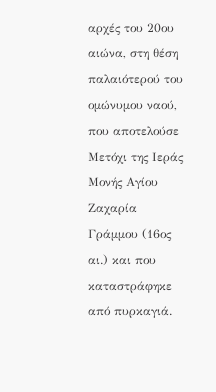αρχές του 20ου αιώνα, στη θέση παλαιότερού του ομώνυμου ναού, που αποτελούσε Μετόχι της Ιεράς Μονής Αγίου Ζαχαρία Γράμμου (16ος αι.) και που καταστράφηκε από πυρκαγιά.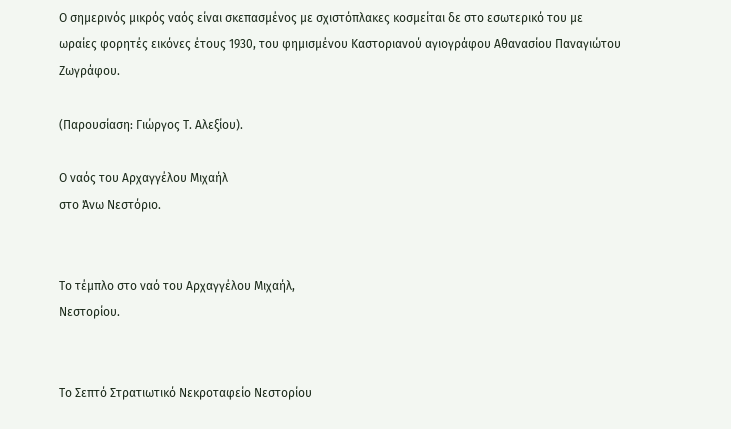Ο σημερινός μικρός ναός είναι σκεπασμένος με σχιστόπλακες κοσμείται δε στο εσωτερικό του με ωραίες φορητές εικόνες έτους 1930, του φημισμένου Καστοριανού αγιογράφου Αθανασίου Παναγιώτου Ζωγράφου.

(Παρουσίαση: Γιώργος Τ. Αλεξίου).

Ο ναός του Αρχαγγέλου Μιχαήλ
στο Άνω Νεστόριο.


Το τέμπλο στο ναό του Αρχαγγέλου Μιχαήλ,
Νεστορίου.


Το Σεπτό Στρατιωτικό Νεκροταφείο Νεστορίου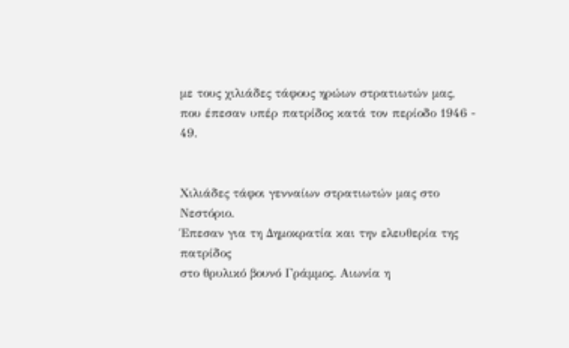με τους χιλιάδες τάφους ηρώων στρατιωτών μας,
που έπεσαν υπέρ πατρίδος κατά τον περίοδο 1946 - 49.


Χιλιάδες τάφοι γενναίων στρατιωτών μας στο Νεστόριο.
Έπεσαν για τη Δημοκρατία και την ελευθερία της πατρίδος
στο θρυλικό βουνό Γράμμος. Αιωνία η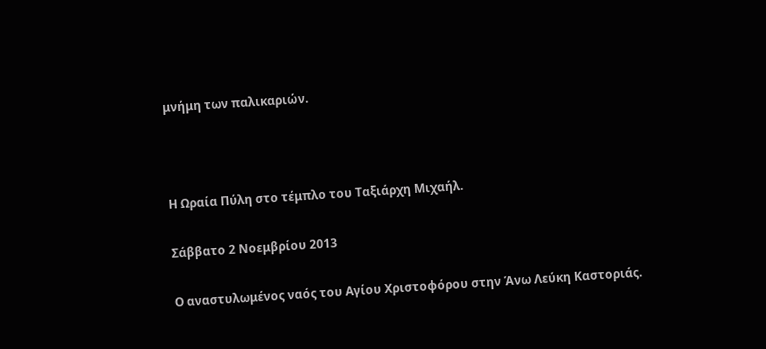μνήμη των παλικαριών.



Η Ωραία Πύλη στο τέμπλο του Ταξιάρχη Μιχαήλ.

Σάββατο 2 Νοεμβρίου 2013

Ο αναστυλωμένος ναός του Αγίου Χριστοφόρου στην Άνω Λεύκη Καστοριάς.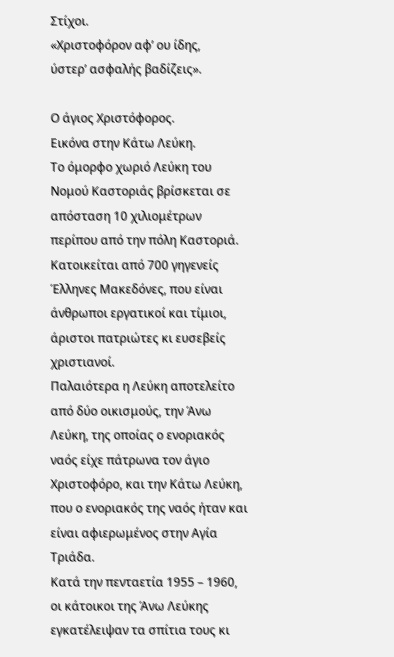Στίχοι.
«Χριστοφόρον αφ’ ου ίδης,
ύστερ’ ασφαλής βαδίζεις».

Ο άγιος Χριστόφορος.
Εικόνα στην Κάτω Λεύκη.
Το όμορφο χωριό Λεύκη του Νομού Καστοριάς βρίσκεται σε απόσταση 10 χιλιομέτρων περίπου από την πόλη Καστοριά. Κατοικείται από 700 γηγενείς Έλληνες Μακεδόνες, που είναι άνθρωποι εργατικοί και τίμιοι, άριστοι πατριώτες κι ευσεβείς χριστιανοί.
Παλαιότερα η Λεύκη αποτελείτο από δύο οικισμούς, την Άνω Λεύκη, της οποίας ο ενοριακός ναός είχε πάτρωνα τον άγιο Χριστοφόρο, και την Κάτω Λεύκη, που ο ενοριακός της ναός ήταν και είναι αφιερωμένος στην Αγία Τριάδα.
Κατά την πενταετία 1955 – 1960, οι κάτοικοι της Άνω Λεύκης εγκατέλειψαν τα σπίτια τους κι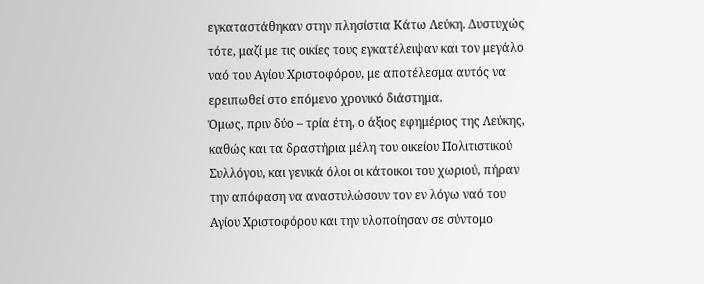εγκαταστάθηκαν στην πλησίστια Κάτω Λεύκη. Δυστυχώς τότε, μαζί με τις οικίες τους εγκατέλειψαν και τον μεγάλο ναό του Αγίου Χριστοφόρου, με αποτέλεσμα αυτός να ερειπωθεί στο επόμενο χρονικό διάστημα.
Όμως, πριν δύο – τρία έτη, ο άξιος εφημέριος της Λεύκης, καθώς και τα δραστήρια μέλη του οικείου Πολιτιστικού Συλλόγου, και γενικά όλοι οι κάτοικοι του χωριού, πήραν την απόφαση να αναστυλώσουν τον εν λόγω ναό του Αγίου Χριστοφόρου και την υλοποίησαν σε σύντομο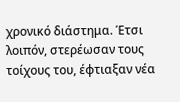χρονικό διάστημα. Έτσι λοιπόν, στερέωσαν τους τοίχους του, έφτιαξαν νέα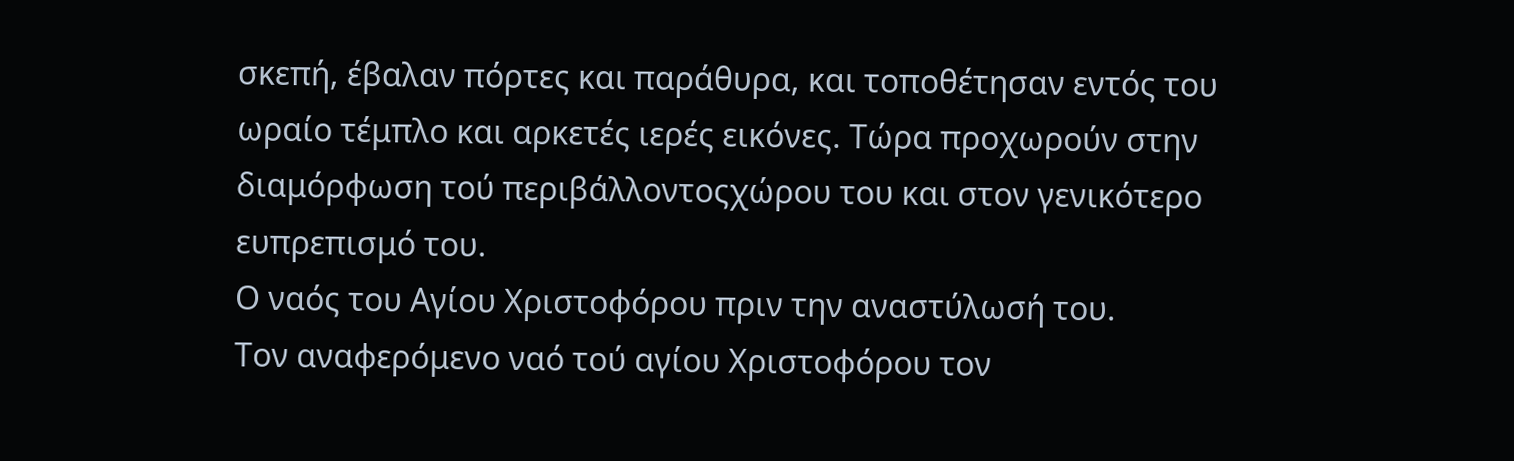σκεπή, έβαλαν πόρτες και παράθυρα, και τοποθέτησαν εντός του ωραίο τέμπλο και αρκετές ιερές εικόνες. Τώρα προχωρούν στην διαμόρφωση τού περιβάλλοντοςχώρου του και στον γενικότερο ευπρεπισμό του.
Ο ναός του Αγίου Χριστοφόρου πριν την αναστύλωσή του.
Τον αναφερόμενο ναό τού αγίου Χριστοφόρου τον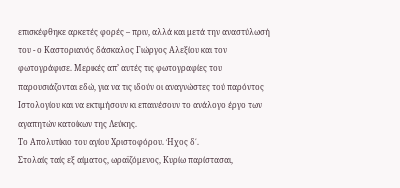επισκέφθηκε αρκετές φορές – πριν, αλλά και μετά την αναστύλωσή του - ο Καστοριανός δάσκαλος Γιώργος Αλεξίου και τον φωτογράφισε. Μερικές απ’ αυτές τις φωτογραφίες του παρουσιάζονται εδώ, για να τις ιδούν οι αναγνώστες τού παρόντος Ιστολογίου και να εκτιμήσουν κι επαινέσουν το ανάλογο έργο των αγαπητών κατοίκων της Λεύκης.
Το Απολυτίκιο του αγίου Χριστοφόρου. Ήχος δ΄.
Στολαίς ταίς εξ αίματος, ωραϊζόμενος, Κυρίω παρίστασαι,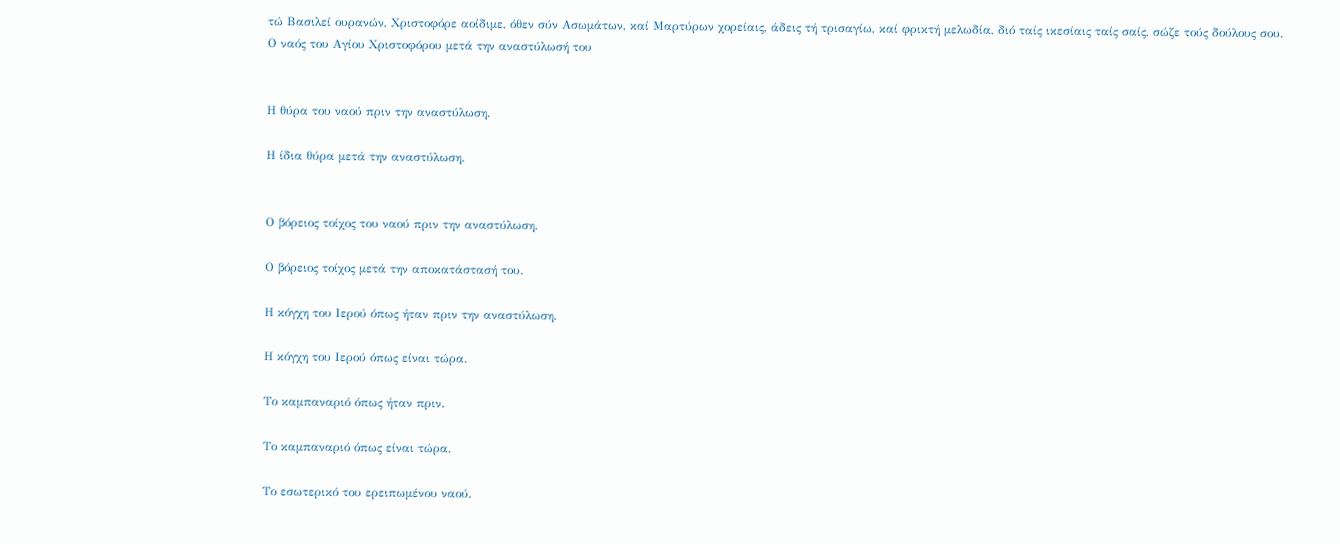τώ Βασιλεί ουρανών, Χριστοφόρε αοίδιμε, όθεν σύν Ασωμάτων, καί Μαρτύρων χορείαις, άδεις τή τρισαγίω, καί φρικτή μελωδία, διό ταίς ικεσίαις ταίς σαίς, σώζε τούς δούλους σου.
Ο ναός του Αγίου Χριστοφόρου μετά την αναστύλωσή του


Η θύρα του ναού πριν την αναστύλωση.

Η ίδια θύρα μετά την αναστύλωση.


Ο βόρειος τοίχος του ναού πριν την αναστύλωση.

Ο βόρειος τοίχος μετά την αποκατάστασή του.

Η κόγχη του Ιερού όπως ήταν πριν την αναστύλωση.

Η κόγχη του Ιερού όπως είναι τώρα.

Το καμπαναριό όπως ήταν πριν.

Το καμπαναριό όπως είναι τώρα.

Το εσωτερικό του ερειπωμένου ναού.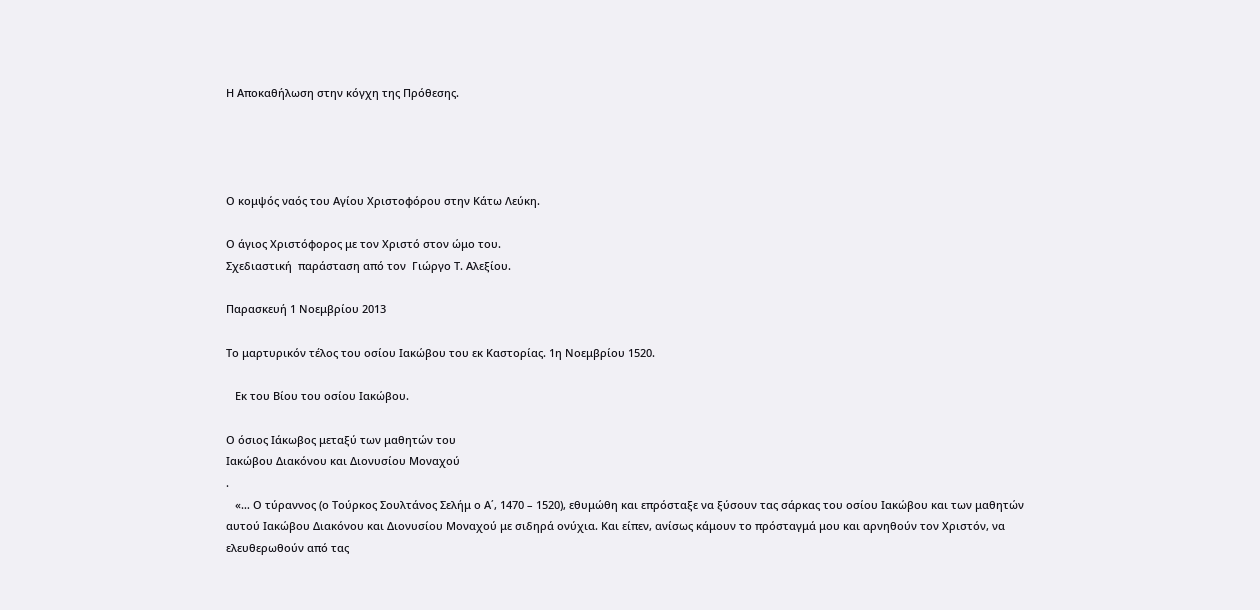Η Αποκαθήλωση στην κόγχη της Πρόθεσης.




Ο κομψός ναός του Αγίου Χριστοφόρου στην Κάτω Λεύκη.

Ο άγιος Χριστόφορος με τον Χριστό στον ώμο του.
Σχεδιαστική  παράσταση από τον  Γιώργο Τ. Αλεξίου.

Παρασκευή 1 Νοεμβρίου 2013

Το μαρτυρικόν τέλος του οσίου Ιακώβου του εκ Καστορίας. 1η Νοεμβρίου 1520.

   Εκ του Βίου του οσίου Ιακώβου.

Ο όσιος Ιάκωβος μεταξύ των μαθητών του
Ιακώβου Διακόνου και Διονυσίου Μοναχού
.
   «… Ο τύραννος (ο Τούρκος Σουλτάνος Σελήμ ο Α΄, 1470 – 1520), εθυμώθη και επρόσταξε να ξύσουν τας σάρκας του οσίου Ιακώβου και των μαθητών αυτού Ιακώβου Διακόνου και Διονυσίου Μοναχού με σιδηρά ονύχια. Και είπεν, ανίσως κάμουν το πρόσταγμά μου και αρνηθούν τον Χριστόν, να ελευθερωθούν από τας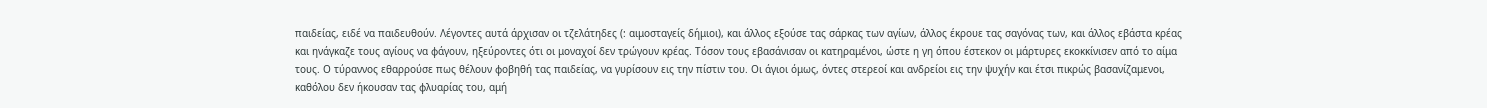παιδείας, ειδέ να παιδευθούν. Λέγοντες αυτά άρχισαν οι τζελάτηδες (: αιμοσταγείς δήμιοι), και άλλος εξούσε τας σάρκας των αγίων, άλλος έκρουε τας σαγόνας των, και άλλος εβάστα κρέας και ηνάγκαζε τους αγίους να φάγουν, ηξεύροντες ότι οι μοναχοί δεν τρώγουν κρέας. Τόσον τους εβασάνισαν οι κατηραμένοι, ώστε η γη όπου έστεκον οι μάρτυρες εκοκκίνισεν από το αίμα τους. Ο τύραννος εθαρρούσε πως θέλουν φοβηθή τας παιδείας, να γυρίσουν εις την πίστιν του. Οι άγιοι όμως, όντες στερεοί και ανδρείοι εις την ψυχήν και έτσι πικρώς βασανίζαμενοι, καθόλου δεν ήκουσαν τας φλυαρίας του, αμή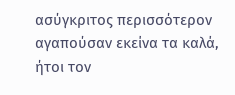ασύγκριτος περισσότερον αγαπούσαν εκείνα τα καλά, ήτοι τον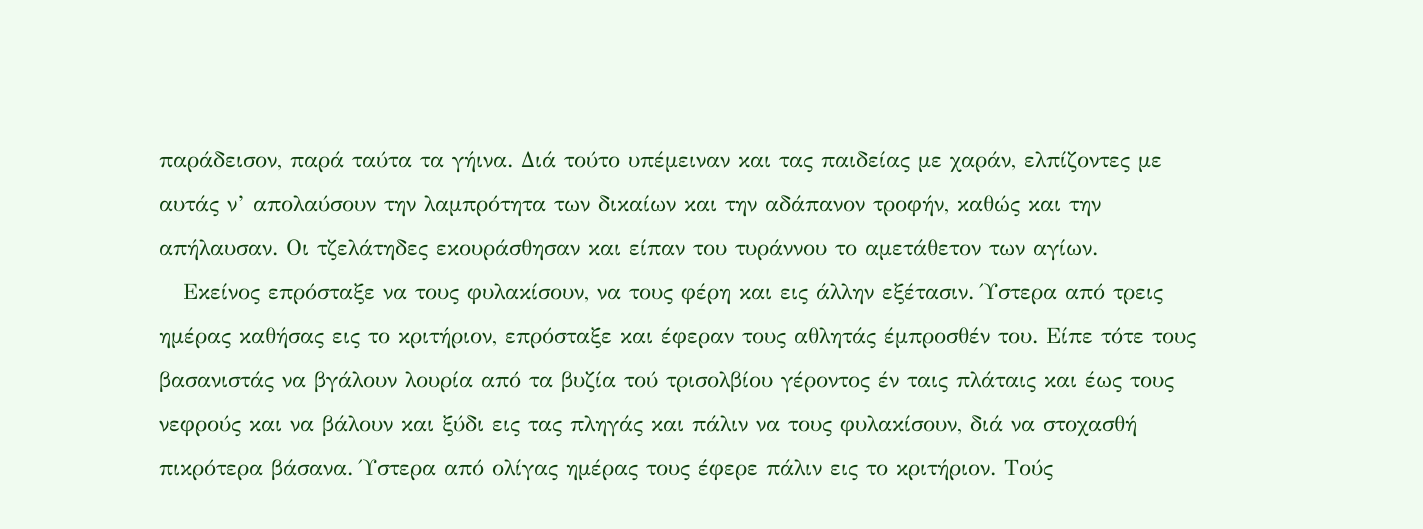παράδεισον, παρά ταύτα τα γήινα. Διά τούτο υπέμειναν και τας παιδείας με χαράν, ελπίζοντες με αυτάς ν’ απολαύσουν την λαμπρότητα των δικαίων και την αδάπανον τροφήν, καθώς και την απήλαυσαν. Οι τζελάτηδες εκουράσθησαν και είπαν του τυράννου το αμετάθετον των αγίων.
   Εκείνος επρόσταξε να τους φυλακίσουν, να τους φέρη και εις άλλην εξέτασιν. Ύστερα από τρεις ημέρας καθήσας εις το κριτήριον, επρόσταξε και έφεραν τους αθλητάς έμπροσθέν του. Είπε τότε τους βασανιστάς να βγάλουν λουρία από τα βυζία τού τρισολβίου γέροντος έν ταις πλάταις και έως τους νεφρούς και να βάλουν και ξύδι εις τας πληγάς και πάλιν να τους φυλακίσουν, διά να στοχασθή πικρότερα βάσανα. Ύστερα από ολίγας ημέρας τους έφερε πάλιν εις το κριτήριον. Τούς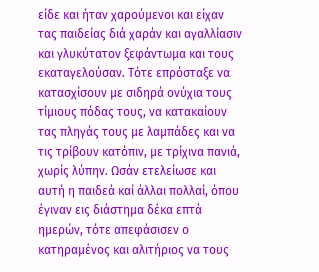είδε και ήταν χαρούμενοι και είχαν τας παιδείας διά χαράν και αγαλλίασιν και γλυκύτατον ξεφάντωμα και τους εκαταγελούσαν. Τότε επρόσταξε να κατασχίσουν με σιδηρά ονύχια τους τίμιους πόδας τους, να κατακαίουν τας πληγάς τους με λαμπάδες και να τις τρίβουν κατόπιν, με τρίχινα πανιά, χωρίς λύπην. Ωσάν ετελείωσε και αυτή η παιδεά καί άλλαι πολλαί, όπου έγιναν εις διάστημα δέκα επτά ημερών, τότε απεφάσισεν ο κατηραμένος και αλιτήριος να τους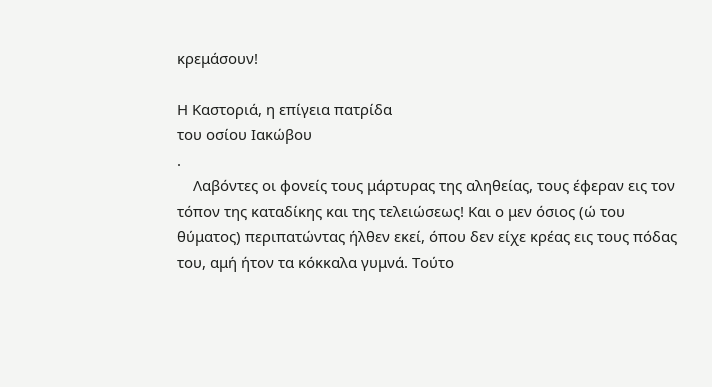κρεμάσουν!

Η Καστοριά, η επίγεια πατρίδα
του οσίου Ιακώβου
.
    Λαβόντες οι φονείς τους μάρτυρας της αληθείας, τους έφεραν εις τον τόπον της καταδίκης και της τελειώσεως! Και ο μεν όσιος (ώ του θύματος) περιπατώντας ήλθεν εκεί, όπου δεν είχε κρέας εις τους πόδας του, αμή ήτον τα κόκκαλα γυμνά. Τούτο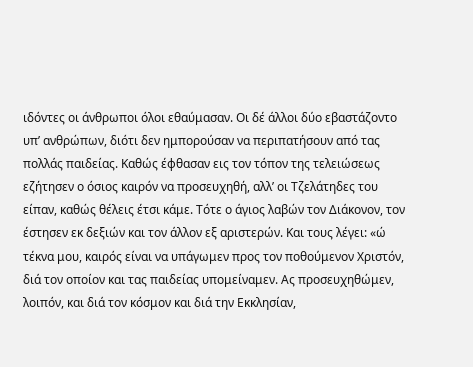ιδόντες οι άνθρωποι όλοι εθαύμασαν. Οι δέ άλλοι δύο εβαστάζοντο υπ’ ανθρώπων, διότι δεν ημπορούσαν να περιπατήσουν από τας πολλάς παιδείας. Καθώς έφθασαν εις τον τόπον της τελειώσεως εζήτησεν ο όσιος καιρόν να προσευχηθή, αλλ’ οι Τζελάτηδες του είπαν, καθώς θέλεις έτσι κάμε. Τότε ο άγιος λαβών τον Διάκονον, τον έστησεν εκ δεξιών και τον άλλον εξ αριστερών. Και τους λέγει: «ώ τέκνα μου, καιρός είναι να υπάγωμεν προς τον ποθούμενον Χριστόν, διά τον οποίον και τας παιδείας υπομείναμεν. Ας προσευχηθώμεν, λοιπόν, και διά τον κόσμον και διά την Εκκλησίαν,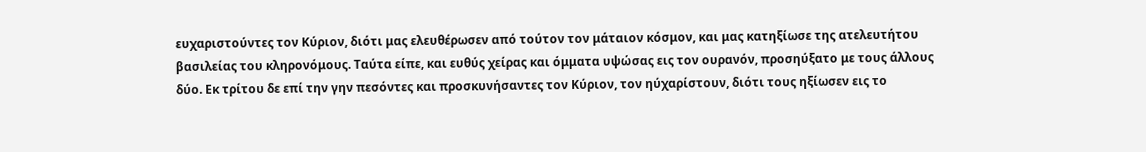ευχαριστούντες τον Κύριον, διότι μας ελευθέρωσεν από τούτον τον μάταιον κόσμον, και μας κατηξίωσε της ατελευτήτου βασιλείας του κληρονόμους. Ταύτα είπε, και ευθύς χείρας και όμματα υψώσας εις τον ουρανόν, προσηύξατο με τους άλλους δύο. Εκ τρίτου δε επί την γην πεσόντες και προσκυνήσαντες τον Κύριον, τον ηύχαρίστουν, διότι τους ηξίωσεν εις το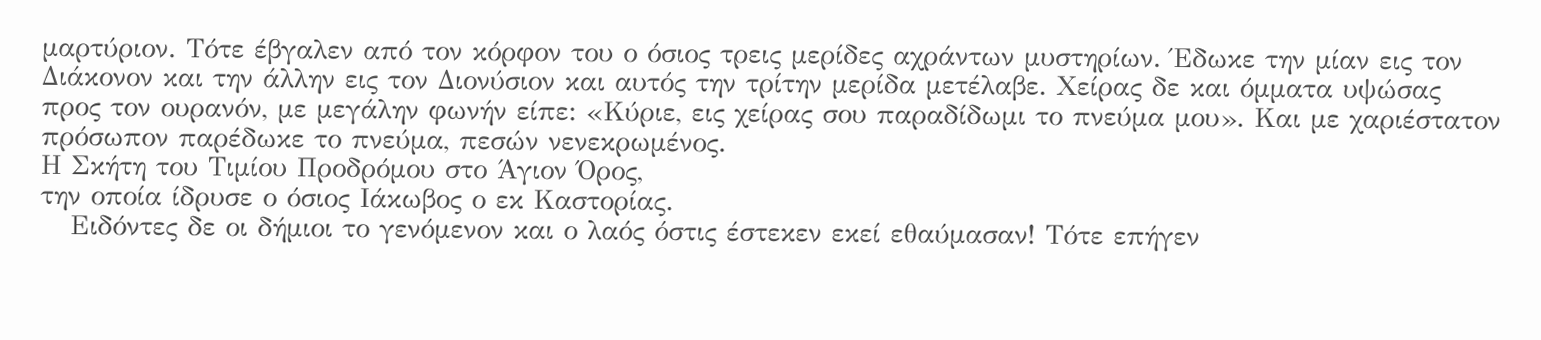μαρτύριον. Τότε έβγαλεν από τον κόρφον του ο όσιος τρεις μερίδες αχράντων μυστηρίων. Έδωκε την μίαν εις τον Διάκονον και την άλλην εις τον Διονύσιον και αυτός την τρίτην μερίδα μετέλαβε. Χείρας δε και όμματα υψώσας προς τον ουρανόν, με μεγάλην φωνήν είπε: «Κύριε, εις χείρας σου παραδίδωμι το πνεύμα μου». Και με χαριέστατον πρόσωπον παρέδωκε το πνεύμα, πεσών νενεκρωμένος.
Η Σκήτη του Τιμίου Προδρόμου στο Άγιον Όρος,
την οποία ίδρυσε ο όσιος Ιάκωβος ο εκ Καστορίας.
   Ειδόντες δε οι δήμιοι το γενόμενον και ο λαός όστις έστεκεν εκεί εθαύμασαν! Τότε επήγεν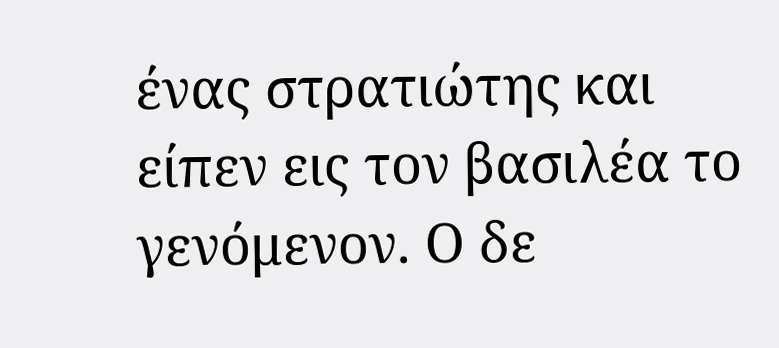ένας στρατιώτης και είπεν εις τον βασιλέα το γενόμενον. Ο δε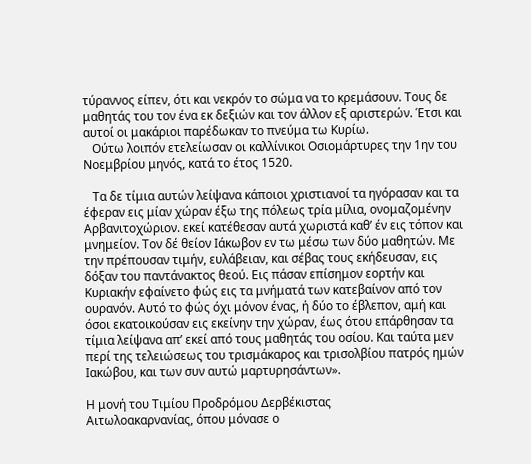τύραννος είπεν, ότι και νεκρόν το σώμα να το κρεμάσουν. Τους δε μαθητάς του τον ένα εκ δεξιών και τον άλλον εξ αριστερών. Έτσι και αυτοί οι μακάριοι παρέδωκαν το πνεύμα τω Κυρίω.
   Ούτω λοιπόν ετελείωσαν οι καλλίνικοι Οσιομάρτυρες την 1ην του Νοεμβρίου μηνός, κατά το έτος 1520.

   Τα δε τίμια αυτών λείψανα κάποιοι χριστιανοί τα ηγόρασαν και τα έφεραν εις μίαν χώραν έξω της πόλεως τρία μίλια, ονομαζομένην Αρβανιτοχώριον. εκεί κατέθεσαν αυτά χωριστά καθ’ έν εις τόπον και μνημείον. Τον δέ θείον Ιάκωβον εν τω μέσω των δύο μαθητών. Με την πρέπουσαν τιμήν, ευλάβειαν, και σέβας τους εκήδευσαν, εις δόξαν του παντάνακτος θεού. Εις πάσαν επίσημον εορτήν και Κυριακήν εφαίνετο φώς εις τα μνήματά των κατεβαίνον από τον ουρανόν. Αυτό το φώς όχι μόνον ένας, ή δύο το έβλεπον, αμή και όσοι εκατοικούσαν εις εκείνην την χώραν, έως ότου επάρθησαν τα τίμια λείψανα απ’ εκεί από τους μαθητάς του οσίου. Και ταύτα μεν περί της τελειώσεως του τρισμάκαρος και τρισολβίου πατρός ημών Ιακώβου, και των συν αυτώ μαρτυρησάντων».

Η μονή του Τιμίου Προδρόμου Δερβέκιστας
Αιτωλοακαρνανίας, όπου μόνασε ο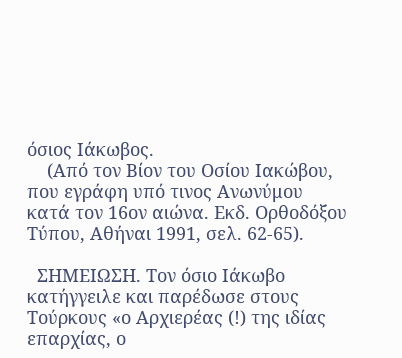όσιος Ιάκωβος.
    (Από τον Βίον του Οσίου Ιακώβου, που εγράφη υπό τινος Ανωνύμου κατά τον 16ον αιώνα. Εκδ. Ορθοδόξου Τύπου, Αθήναι 1991, σελ. 62-65).

  ΣΗΜΕΙΩΣΗ. Τον όσιο Ιάκωβο κατήγγειλε και παρέδωσε στους Τούρκους «ο Αρχιερέας (!) της ιδίας επαρχίας, ο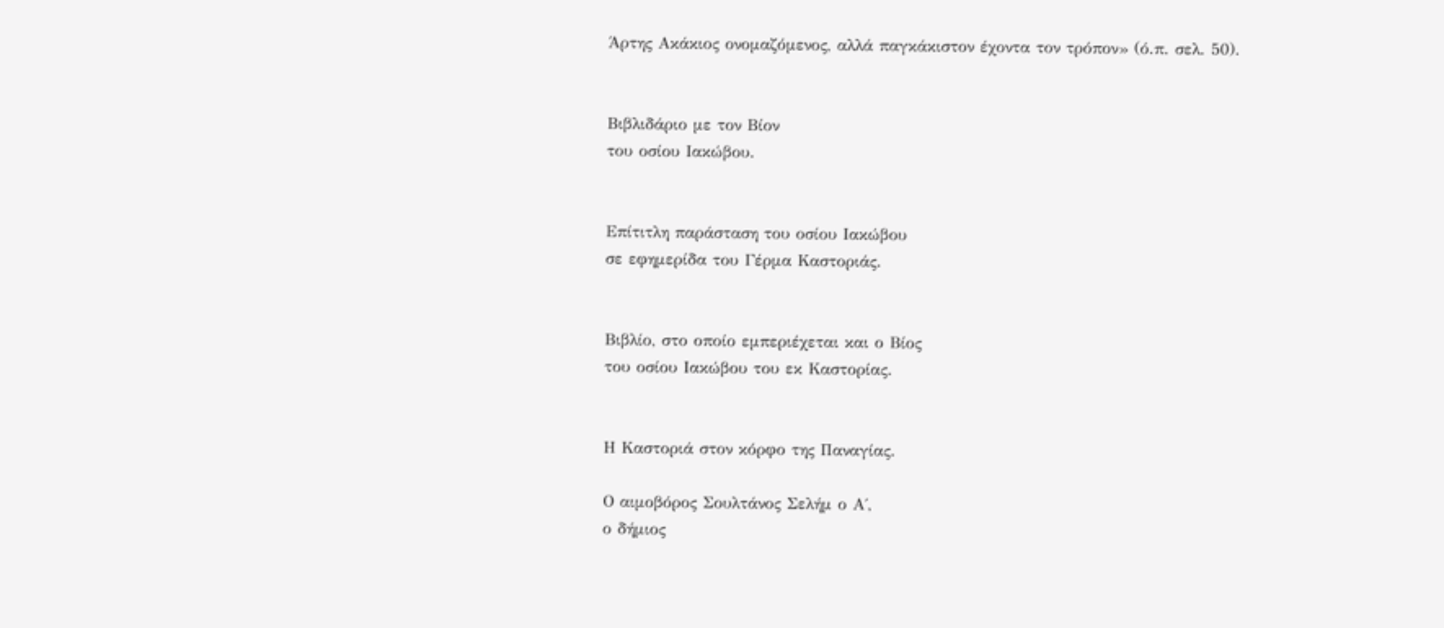Άρτης Ακάκιος ονομαζόμενος, αλλά παγκάκιστον έχοντα τον τρόπον» (ό.π. σελ. 50).


Βιβλιδάριο με τον Βίον
του οσίου Ιακώβου.


Επίτιτλη παράσταση του οσίου Ιακώβου
σε εφημερίδα του Γέρμα Καστοριάς.


Βιβλίο, στο οποίο εμπεριέχεται και ο Βίος
του οσίου Ιακώβου του εκ Καστορίας.


Η Καστοριά στον κόρφο της Παναγίας.

Ο αιμοβόρος Σουλτάνος Σελήμ ο Α΄,
ο δήμιος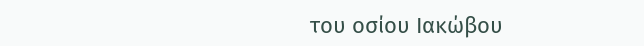του οσίου Ιακώβου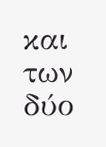και των δύο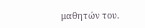μαθητών του.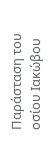Παράσταση του οσίου Ιακώβου